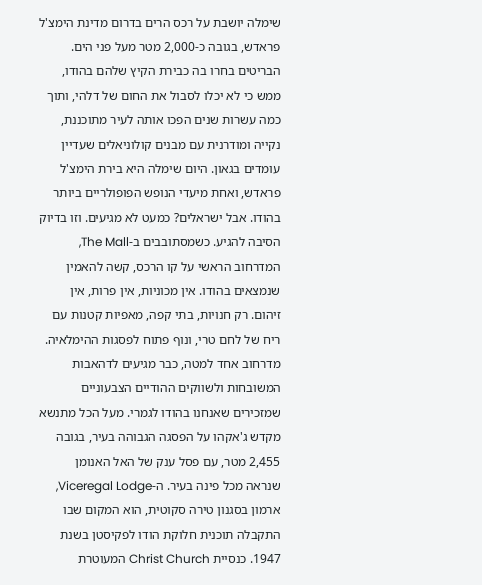שימלה יושבת על רכס הרים בדרום מדינת הימצ'ל פראדש, בגובה כ-2,000 מטר מעל פני הים. הבריטים בחרו בה כבירת הקיץ שלהם בהודו, ממש כי לא יכלו לסבול את החום של דלהי, ותוך כמה עשרות שנים הפכו אותה לעיר מתוכננת, נקייה ומודרנית עם מבנים קולוניאלים שעדיין עומדים בגאון. היום שימלה היא בירת הימצ'ל פראדש, ואחת מיעדי הנופש הפופולריים ביותר בהודו. אבל ישראלים? כמעט לא מגיעים. וזו בדיוק הסיבה להגיע. כשמסתובבים ב-The Mall, המדרחוב הראשי על קו הרכס, קשה להאמין שנמצאים בהודו. אין מכוניות, אין פרות, אין זיהום. רק חנויות, בתי קפה, מאפיות קטנות עם ריח של לחם טרי, ונוף פתוח לפסגות ההימלאיה. מדרחוב אחד למטה, כבר מגיעים לדהאבות המשובחות ולשווקים ההודיים הצבעוניים שמזכירים שאנחנו בהודו לגמרי. מעל הכל מתנשא מקדש ג'אקהו על הפסגה הגבוהה בעיר, בגובה 2,455 מטר, עם פסל ענק של האל האנומן שנראה מכל פינה בעיר. ה-Viceregal Lodge, ארמון בסגנון טירה סקוטית, הוא המקום שבו התקבלה תוכנית חלוקת הודו לפקיסטן בשנת 1947. כנסיית Christ Church המעוטרת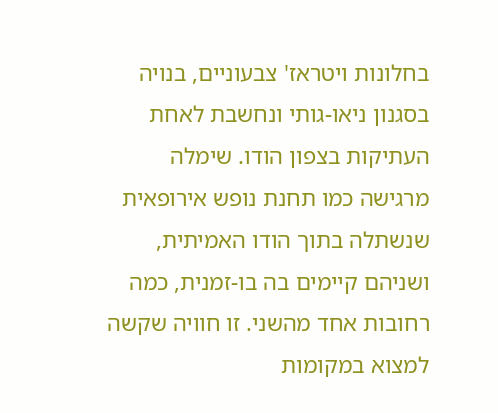בחלונות ויטראז' צבעוניים, בנויה בסגנון ניאו-גותי ונחשבת לאחת העתיקות בצפון הודו. שימלה מרגישה כמו תחנת נופש אירופאית שנשתלה בתוך הודו האמיתית, ושניהם קיימים בה בו-זמנית, כמה רחובות אחד מהשני. זו חוויה שקשה למצוא במקומות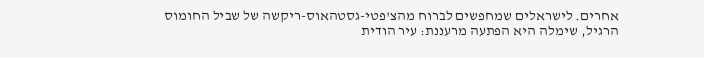אחרים. לישראלים שמחפשים לברוח מהצ'פטי-גסטהאוס-ריקשה של שביל החומוס הרגיל, שימלה היא הפתעה מרעננת: עיר הודית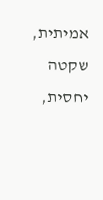אמיתית, שקטה יחסית,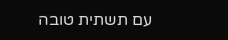עם תשתית טובה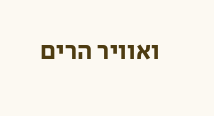ואוויר הרים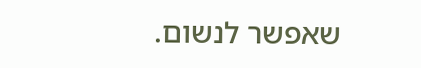שאפשר לנשום.